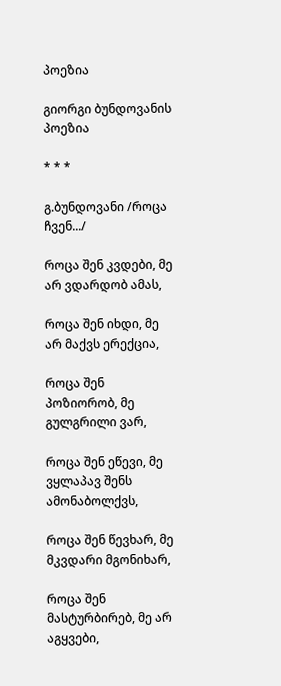პოეზია

გიორგი ბუნდოვანის პოეზია

* * *

გ.ბუნდოვანი /როცა ჩვენ.../

როცა შენ კვდები, მე არ ვდარდობ ამას,

როცა შენ იხდი, მე არ მაქვს ერექცია,

როცა შენ პოზიორობ, მე გულგრილი ვარ,

როცა შენ ეწევი, მე ვყლაპავ შენს ამონაბოლქვს,

როცა შენ წევხარ, მე მკვდარი მგონიხარ,

როცა შენ მასტურბირებ, მე არ აგყვები,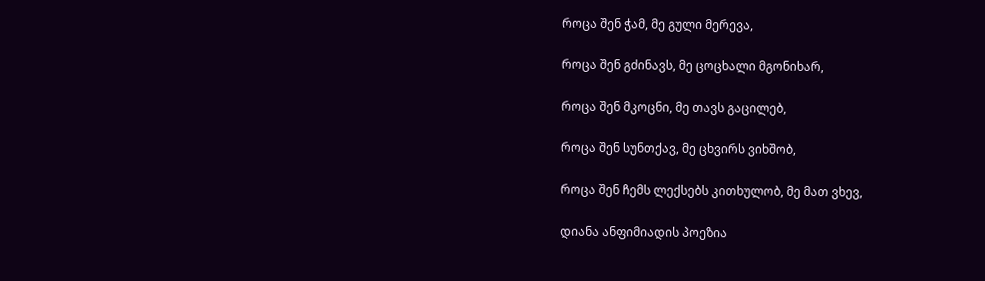როცა შენ ჭამ, მე გული მერევა,

როცა შენ გძინავს, მე ცოცხალი მგონიხარ,

როცა შენ მკოცნი, მე თავს გაცილებ,

როცა შენ სუნთქავ, მე ცხვირს ვიხშობ,

როცა შენ ჩემს ლექსებს კითხულობ, მე მათ ვხევ,

დიანა ანფიმიადის პოეზია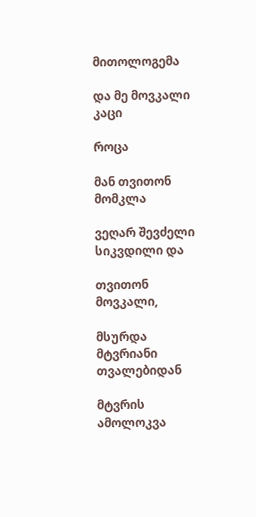მითოლოგემა

და მე მოვკალი კაცი

როცა

მან თვითონ მომკლა

ვეღარ შევძელი სიკვდილი და

თვითონ მოვკალი,

მსურდა მტვრიანი თვალებიდან

მტვრის ამოლოკვა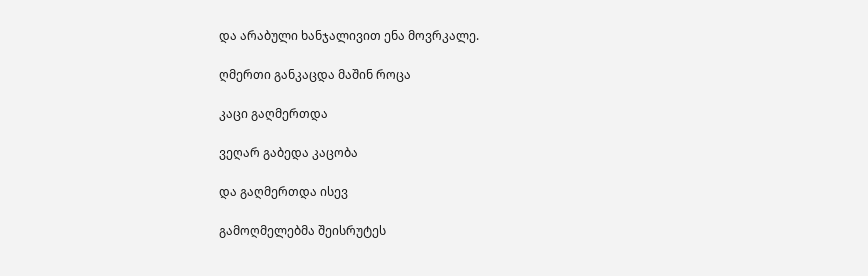და არაბული ხანჯალივით ენა მოვრკალე.

ღმერთი განკაცდა მაშინ როცა

კაცი გაღმერთდა

ვეღარ გაბედა კაცობა

და გაღმერთდა ისევ

გამოღმელებმა შეისრუტეს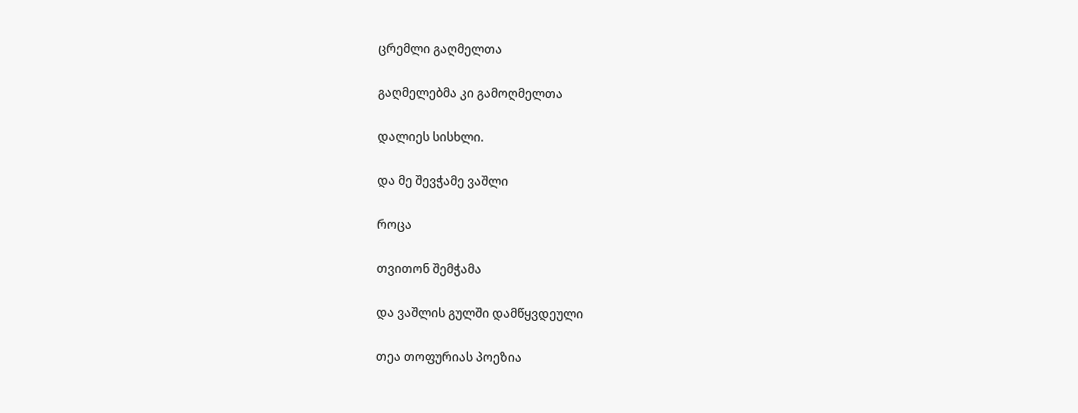ცრემლი გაღმელთა

გაღმელებმა კი გამოღმელთა

დალიეს სისხლი.

და მე შევჭამე ვაშლი

როცა

თვითონ შემჭამა

და ვაშლის გულში დამწყვდეული

თეა თოფურიას პოეზია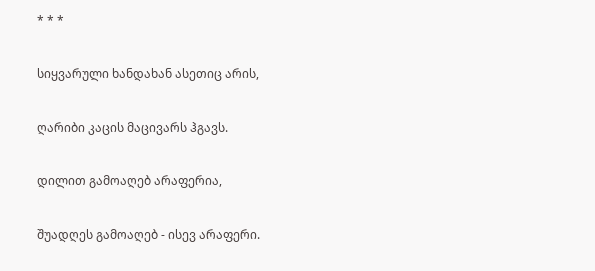* * *

სიყვარული ხანდახან ასეთიც არის,

ღარიბი კაცის მაცივარს ჰგავს.

დილით გამოაღებ არაფერია,

შუადღეს გამოაღებ - ისევ არაფერი.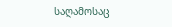საღამოსაც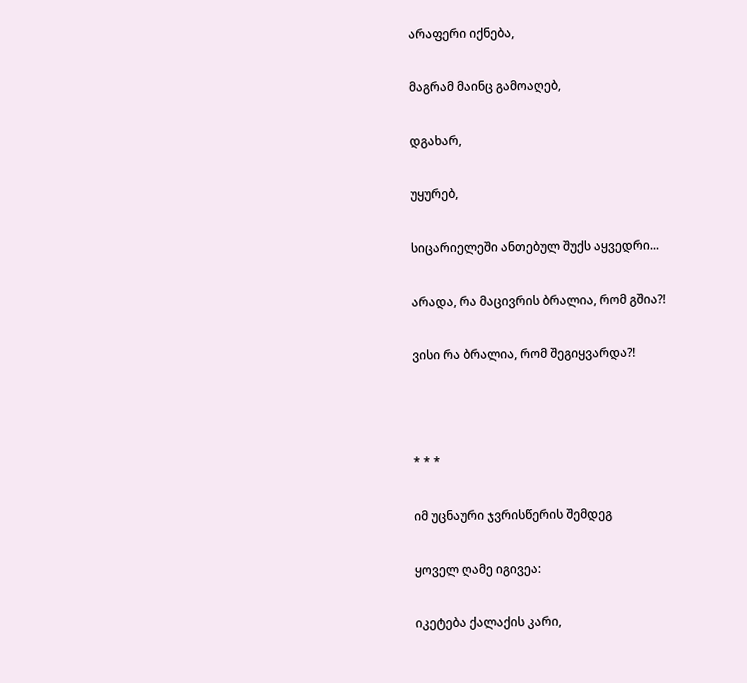არაფერი იქნება,

მაგრამ მაინც გამოაღებ,

დგახარ,

უყურებ,

სიცარიელეში ანთებულ შუქს აყვედრი...

არადა, რა მაცივრის ბრალია, რომ გშია?!

ვისი რა ბრალია, რომ შეგიყვარდა?!



* * *

იმ უცნაური ჯვრისწერის შემდეგ

ყოველ ღამე იგივეა:

იკეტება ქალაქის კარი,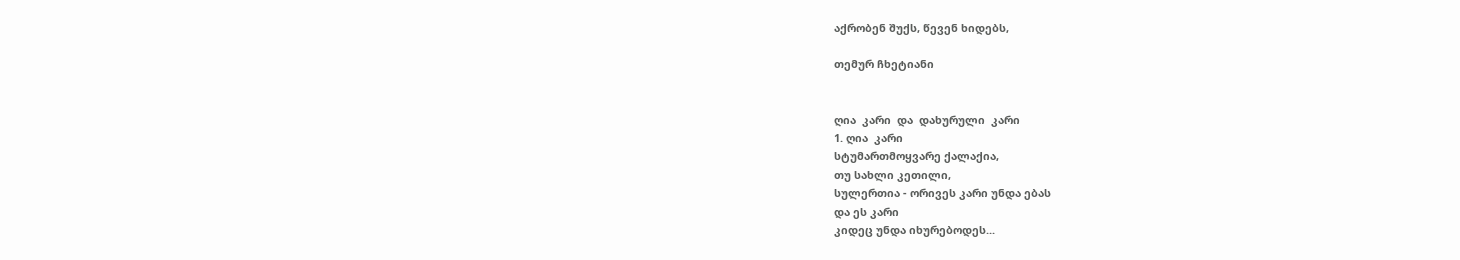აქრობენ შუქს, წევენ ხიდებს,

თემურ ჩხეტიანი


ღია  კარი  და  დახურული  კარი
1. ღია  კარი
სტუმართმოყვარე ქალაქია,
თუ სახლი კეთილი,
სულერთია - ორივეს კარი უნდა ებას
და ეს კარი
კიდეც უნდა იხურებოდეს...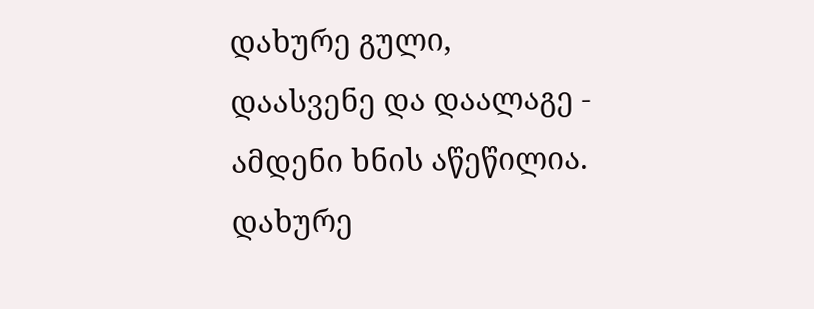დახურე გული,
დაასვენე და დაალაგე -
ამდენი ხნის აწეწილია.
დახურე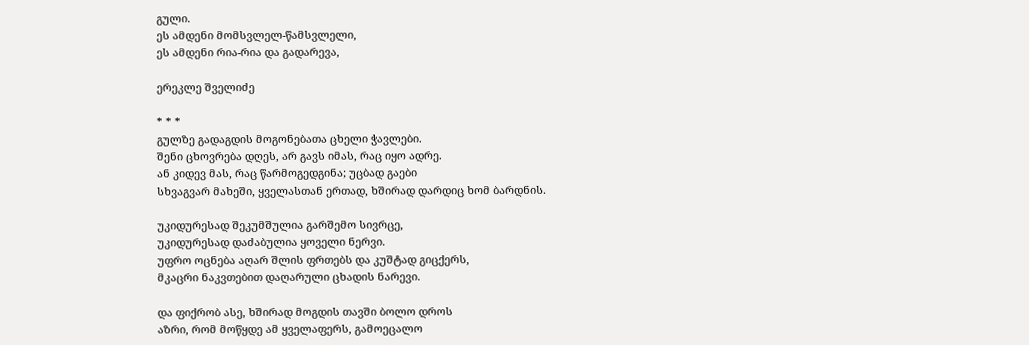გული.
ეს ამდენი მომსვლელ-წამსვლელი,
ეს ამდენი რია-რია და გადარევა,

ერეკლე შველიძე

* * *
გულზე გადაგდის მოგონებათა ცხელი ჭავლები.
შენი ცხოვრება დღეს, არ გავს იმას, რაც იყო ადრე.
ან კიდევ მას, რაც წარმოგედგინა; უცბად გაები
სხვაგვარ მახეში, ყველასთან ერთად, ხშირად დარდიც ხომ ბარდნის.

უკიდურესად შეკუმშულია გარშემო სივრცე,
უკიდურესად დაძაბულია ყოველი ნერვი.
უფრო ოცნება აღარ შლის ფრთებს და კუშტად გიცქერს,
მკაცრი ნაკვთებით დაღარული ცხადის ნარევი.

და ფიქრობ ასე, ხშირად მოგდის თავში ბოლო დროს
აზრი, რომ მოწყდე ამ ყველაფერს, გამოეცალო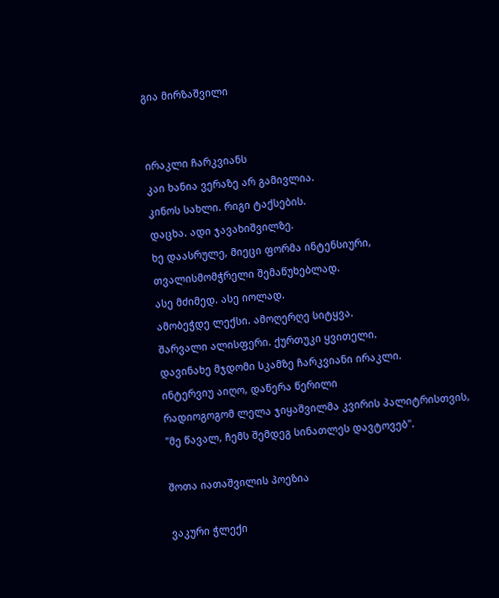გია მირზაშვილი


ირაკლი ჩარკვიანს
კაი ხანია ვერაზე არ გამივლია.
კინოს სახლი. რიგი ტაქსების.
დაცხა. ადი ჯავახიშვილზე.
ხე დაასრულე, მიეცი ფორმა ინტენსიური,
თვალისმომჭრელი შემაწუხებლად.
ასე მძიმედ. ასე იოლად.
ამობეჭდე ლექსი. ამოღერღე სიტყვა.
შარვალი ალისფერი. ქურთუკი ყვითელი.
დავინახე მჯდომი სკამზე ჩარკვიანი ირაკლი.
ინტერვიუ აიღო, დაწერა წერილი
რადიოგოგომ ლელა ჯიყაშვილმა კვირის პალიტრისთვის,
"მე წავალ, ჩემს შემდეგ სინათლეს დავტოვებ".

შოთა იათაშვილის პოეზია

ვაკური ჭლექი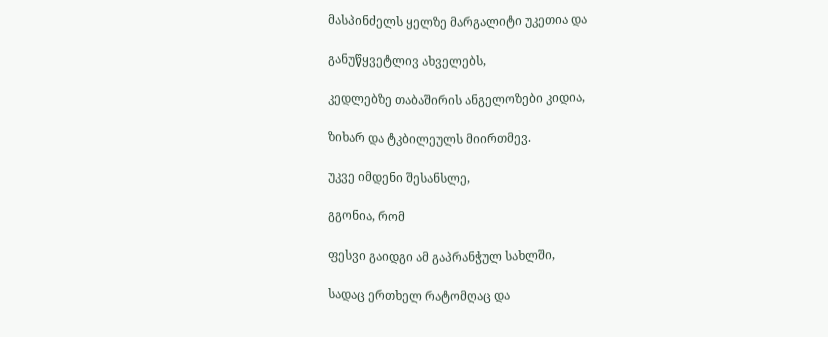მასპინძელს ყელზე მარგალიტი უკეთია და

განუწყვეტლივ ახველებს,

კედლებზე თაბაშირის ანგელოზები კიდია,

ზიხარ და ტკბილეულს მიირთმევ.

უკვე იმდენი შესანსლე,

გგონია, რომ

ფესვი გაიდგი ამ გაპრანჭულ სახლში,

სადაც ერთხელ რატომღაც და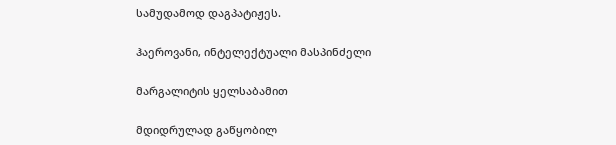სამუდამოდ დაგპატიჟეს.

ჰაეროვანი, ინტელექტუალი მასპინძელი

მარგალიტის ყელსაბამით

მდიდრულად გაწყობილ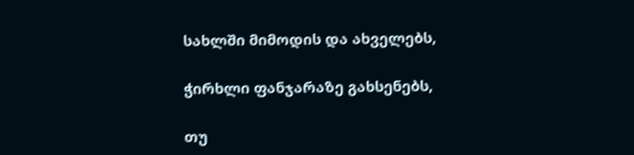სახლში მიმოდის და ახველებს,

ჭირხლი ფანჯარაზე გახსენებს,

თუ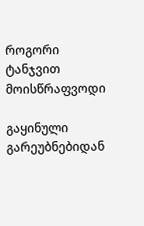როგორი ტანჯვით მოისწრაფვოდი

გაყინული გარეუბნებიდან